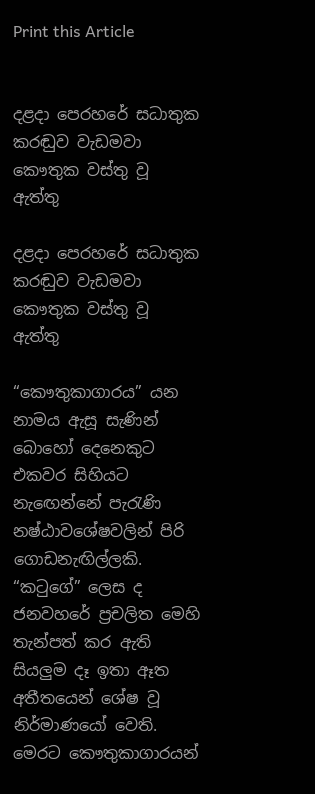Print this Article


දළදා පෙරහරේ සධාතුක කරඬුව වැඩමවා කෞතුක වස්තු වූ ඇත්තු

දළදා පෙරහරේ සධාතුක කරඬුව වැඩමවා කෞතුක වස්තු වූ ඇත්තු

“කෞතුකාගාරය” යන නාමය ඇසූ සැණින් බොහෝ දෙනෙකුට එකවර සිහියට නැඟෙන්නේ පැරැණි නෂ්ඨාවශේෂවලින් පිරි ගොඩනැඟිල්ලකි. “කටුගේ” ලෙස ද ජනවහරේ ප්‍රචලිත මෙහි තැන්පත් කර ඇති සියලුම දෑ ඉතා ඈත අතීතයෙන් ශේෂ වූ නිර්මාණයෝ වෙති. මෙරට කෞතුකාගාරයන්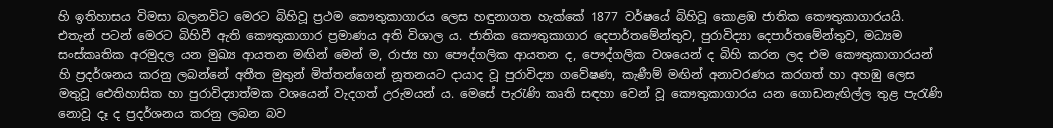හි ඉතිහාසය විමසා බලනවිට මෙරට බිහිවූ ප්‍රථම කෞතුකාගාරය ලෙස හඳුනාගත හැක්කේ 1877 වර්ෂයේ බිහිවූ කොළඹ ජාතික කෞතුකාගාරයයි. එතැන් පටන් මෙරට බිහිවී ඇති කෞතුකාගාර ප්‍රමාණය අති විශාල ය. ජාතික කෞතුකාගාර දෙපාර්තමේන්තුව, පුරාවිද්‍යා දෙපාර්තමේන්තුව, මධ්‍යම සංස්කෘතික අරමුදල යන මුඛ්‍ය ආයතන මඟින් මෙන් ම, රාජ්‍ය හා පෞද්ගලික ආයතන ද, පෞද්ගලික වශයෙන් ද බිහි කරන ලද එම කෞතුකාගාරයන් හි ප්‍රදර්ශනය කරනු ලබන්නේ අතීත මුතුන් මිත්තන්ගෙන් නූතනයට දායාද වූ පුරාවිද්‍යා ගවේෂණ, කැණීම් මඟින් අනාවරණය කරගත් හා අහඹු ලෙස මතුවූ ඓතිහාසික හා පුරාවිද්‍යාත්මක වශයෙන් වැදගත් උරුමයන් ය. මෙසේ පැරැණි කෘති සඳහා වෙන් වූ කෞතුකාගාරය යන ගොඩනැඟිල්ල තුළ පැරැණි නොවූ දෑ ද ප්‍රදර්ශනය කරනු ලබන බව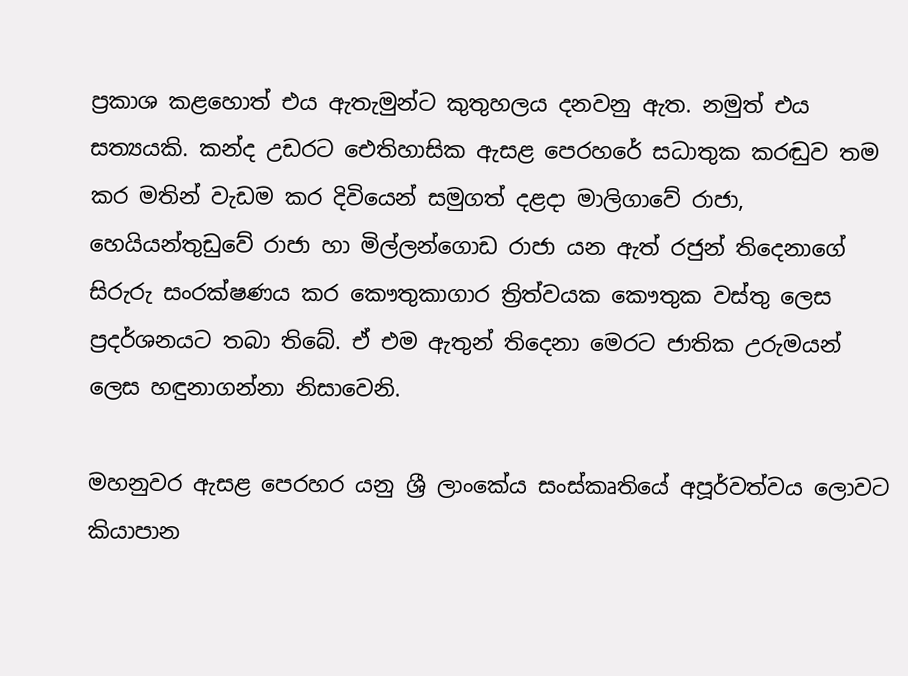ප්‍රකාශ කළහොත් එය ඇතැමුන්ට කුතුහලය දනවනු ඇත. නමුත් එය සත්‍යයකි. කන්ද උඩරට ඓතිහාසික ඇසළ පෙරහරේ සධාතුක කරඬුව තම කර මතින් වැඩම කර දිවියෙන් සමුගත් දළදා මාලිගාවේ රාජා, හෙයියන්තුඩුවේ රාජා හා මිල්ලන්ගොඩ රාජා යන ඇත් රජුන් තිදෙනාගේ සිරුරු සංරක්ෂණය කර කෞතුකාගාර ත්‍රිත්වයක කෞතුක වස්තු ලෙස ප්‍රදර්ශනයට තබා තිබේ. ඒ එම ඇතුන් තිදෙනා මෙරට ජාතික උරුමයන් ලෙස හඳුනාගන්නා නිසාවෙනි.

මහනුවර ඇසළ පෙරහර යනු ශ්‍රී ලාංකේය සංස්කෘතියේ අපූර්වත්වය ලොවට කියාපාන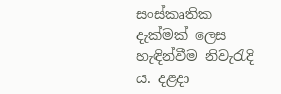සංස්කෘතික දැක්මක් ලෙස හැඳින්වීම නිවැරැදි ය. දළදා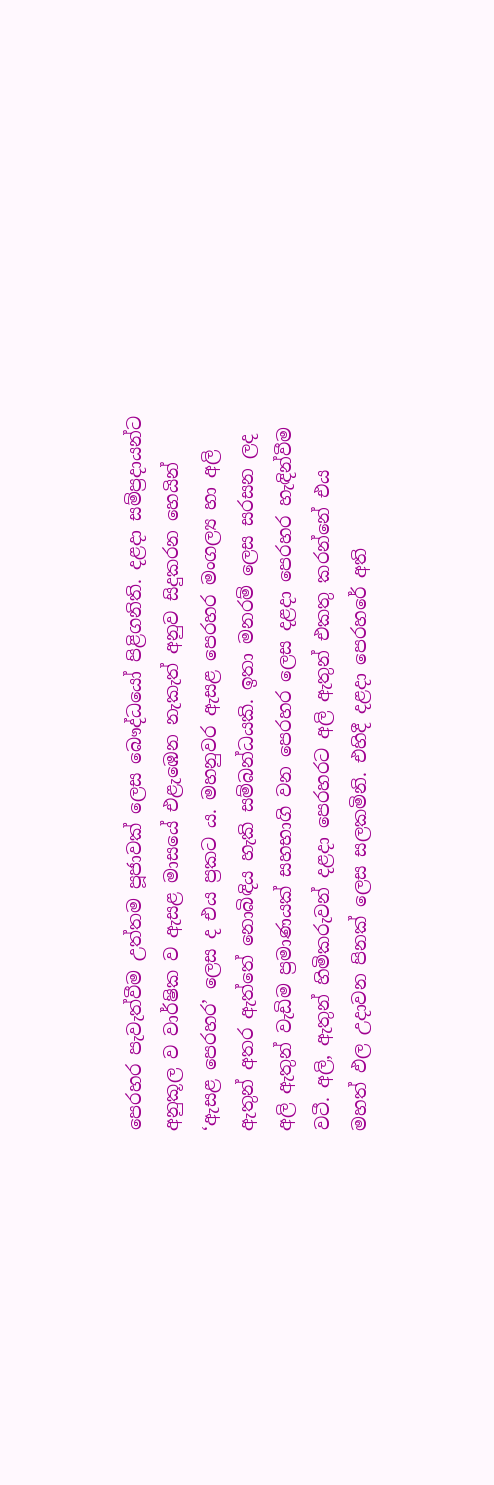පෙරහර පැවැත්වීම උත්තම පූජාවක් ලෙස බෞද්ධයෝ පිළිගනිති. දළදා සම්ප්‍රදායන්ට අනුකූල ව වාර්ෂික ව ඇසළ මාසයේ එළැඹෙන නැකැත් අනුව සිදුකරන හෙයින් ‘ඇසළ පෙරහර’ ලෙස ද එය ප්‍රකට ය. මහනුවර ඇසළ පෙරහර මංගල්‍ය හා අලි ඇතුන් අතර ඇත්තේ නොබිඳිය හැකි සම්බන්ධයකි. ඉතා මනරම් ලෙස සරසන ලද අලි ඇතුන් වැඩිම ප්‍රමාණයක් සහභාගි වන පෙරහර ලෙස දළදා පෙරහර හැඳින්වීම වටී. අලි, ඇතුන් හිමිකරුවන් දළදා පෙරහරට අලි ඇතුන් එකතු කරන්නේ එය මහත් ඵල උදාවන පිනක් ලෙස සලකමිනි. එහිදී දළදා පෙරහරේ අති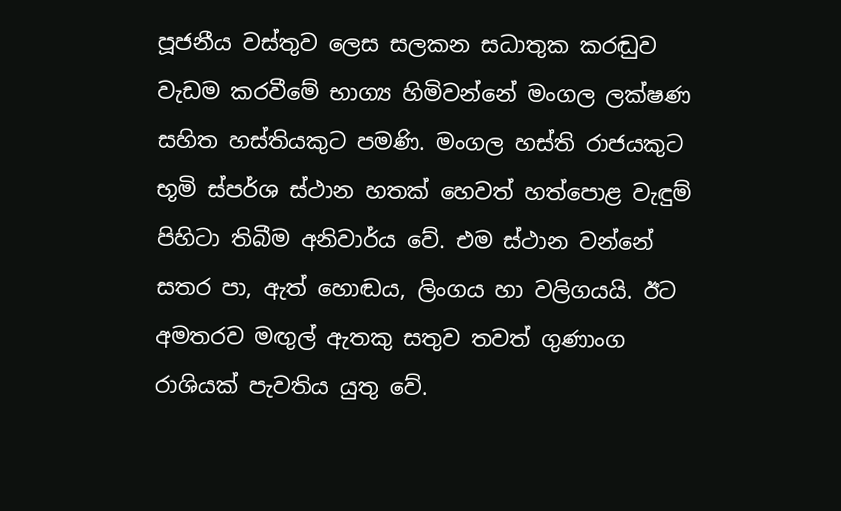පූජනීය වස්තුව ලෙස සලකන සධාතුක කරඬුව වැඩම කරවීමේ භාග්‍ය හිමිවන්නේ මංගල ලක්ෂණ සහිත හස්තියකුට පමණි. මංගල හස්ති රාජයකුට භූමි ස්පර්ශ ස්ථාන හතක් හෙවත් හත්පොළ වැඳුම් පිහිටා තිබීම අනිවාර්ය වේ. එම ස්ථාන වන්නේ සතර පා, ඇත් හොඬය, ලිංගය හා වලිගයයි. ඊට අමතරව මඟුල් ඇතකු සතුව තවත් ගුණාංග රාශියක් පැවතිය යුතු වේ.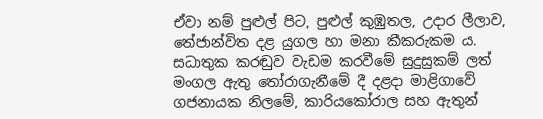ඒවා නම් පුළුල් පිට, පුළුල් කුඹුතල, උදාර ලීලාව, තේජාන්විත දළ යුගල හා මනා කීකරුකම ය. සධාතුක කරඬුව වැඩම කරවීමේ සුදුසුකම් ලත් මංගල ඇතු තෝරාගැනීමේ දී දළදා මාළිගාවේ ගජනායක නිලමේ, කාරියකෝරාල සහ ඇතුන්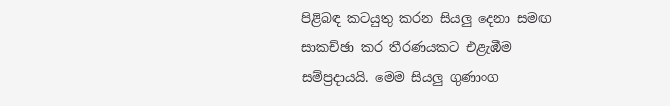පිළිබඳ කටයුතු කරන සියලු දෙනා සමඟ සාකච්ඡා කර තීරණයකට එළැඹීම සම්ප්‍රදායයි. මෙම සියලු ගුණාංග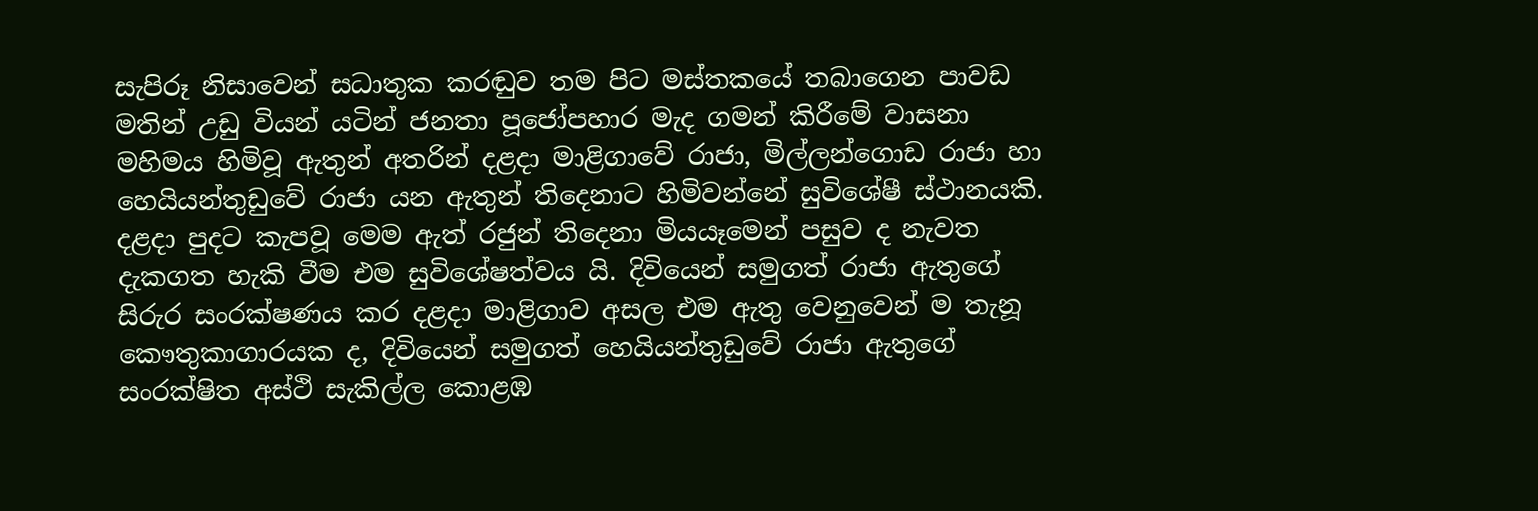සැපිරූ නිසාවෙන් සධාතුක කරඬුව තම පිට මස්තකයේ තබාගෙන පාවඩ මතින් උඩු වියන් යටින් ජනතා පූජෝපහාර මැද ගමන් කිරීමේ වාසනා මහිමය හිමිවූ ඇතුන් අතරින් දළදා මාළිගාවේ රාජා, මිල්ලන්ගොඩ රාජා හා හෙයියන්තුඩුවේ රාජා යන ඇතුන් තිදෙනාට හිමිවන්නේ සුවිශේෂී ස්ථානයකි. දළදා පුදට කැපවූ මෙම ඇත් රජුන් තිදෙනා මියයෑමෙන් පසුව ද නැවත දැකගත හැකි වීම එම සුවිශේෂත්වය යි. දිවියෙන් සමුගත් රාජා ඇතුගේ සිරුර සංරක්ෂණය කර දළදා මාළිගාව අසල එම ඇතු වෙනුවෙන් ම තැනූ කෞතුකාගාරයක ද, දිවියෙන් සමුගත් හෙයියන්තුඩුවේ රාජා ඇතුගේ සංරක්ෂිත අස්ථි සැකිල්ල කොළඹ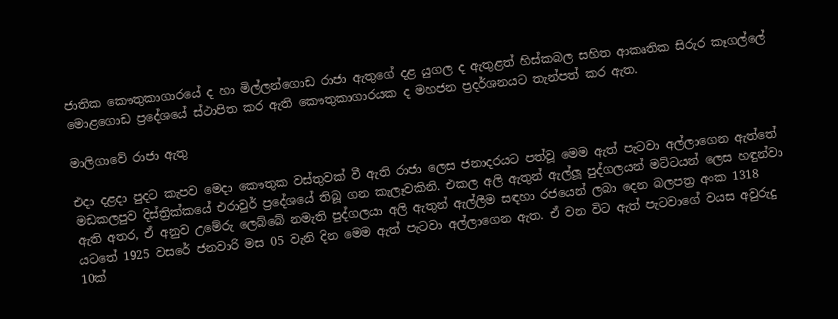ජාතික කෞතුකාගාරයේ ද හා මිල්ලන්ගොඩ රාජා ඇතුගේ දළ යුගල ද ඇතුළත් හිස්කබල සහිත ආකෘතික සිරුර කෑගල්ලේ මොළගොඩ ප්‍රදේශයේ ස්ථාපිත කර ඇති කෞතුකාගාරයක ද මහජන ප්‍රදර්ශනයට තැන්පත් කර ඇත.

මාලිගාවේ රාජා ඇතු

එදා දළදා පුදට කැපව මෙදා කෞතුක වස්තුවක් වී ඇති රාජා ලෙස ජනාදරයට පත්වූ මෙම ඇත් පැටවා අල්ලාගෙන ඇත්තේ මඩකලපුව දිස්ත්‍රික්කයේ එරාවුර් ප්‍රදේශයේ තිබූ ගන කැලෑවකිනි. එකල අලි ඇතුන් ඇල්ලූ පුද්ගලයන් මට්ටයන් ලෙස හඳුන්වා ඇති අතර, ඒ අනුව උමේරු ලෙබ්බේ නමැති පුද්ගලයා අලි ඇතුන් ඇල්ලීම සඳහා රජයෙන් ලබා දෙන බලපත්‍ර අංක 1318 යටතේ 1925 වසරේ ජනවාරි මස 05 වැනි දින මෙම ඇත් පැටවා අල්ලාගෙන ඇත. ඒ වන විට ඇත් පැටවාගේ වයස අවුරුදු 10ක්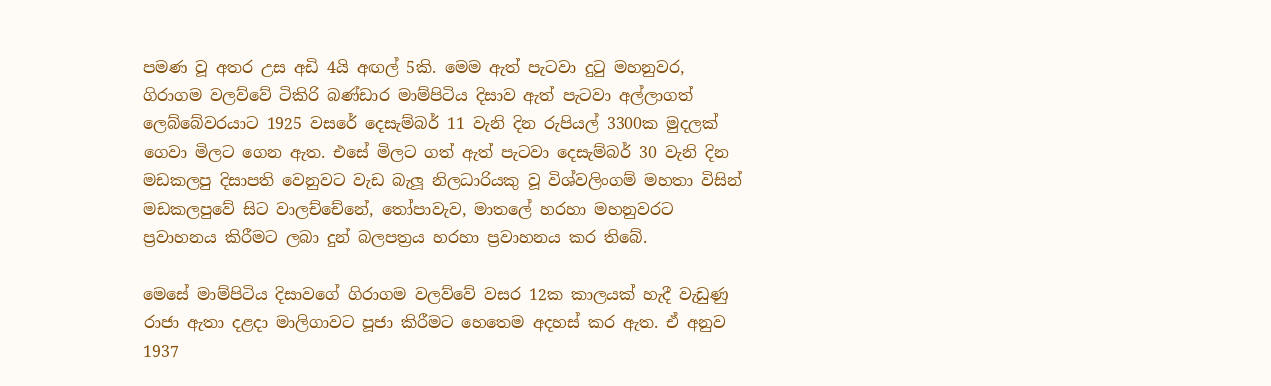පමණ වූ අතර උස අඩි 4යි අඟල් 5කි. මෙම ඇත් පැටවා දුටු මහනුවර, ගිරාගම වලව්වේ ටිකිරි බණ්ඩාර මාම්පිටිය දිසාව ඇත් පැටවා අල්ලාගත් ලෙබ්බේවරයාට 1925 වසරේ දෙසැම්බර් 11 වැනි දින රුපියල් 3300ක මුදලක් ගෙවා මිලට ගෙන ඇත. එසේ මිලට ගත් ඇත් පැටවා දෙසැම්බර් 30 වැනි දින මඩකලපු දිසාපති වෙනුවට වැඩ බැලූ නිලධාරියකු වූ විශ්වලිංගම් මහතා විසින් මඩකලපුවේ සිට වාලච්චේනේ, තෝපාවැව, මාතලේ හරහා මහනුවරට ප්‍රවාහනය කිරීමට ලබා දුන් බලපත්‍රය හරහා ප්‍රවාහනය කර තිබේ.

මෙසේ මාම්පිටිය දිසාවගේ ගිරාගම වලව්වේ වසර 12ක කාලයක් හැදී වැඩුණු රාජා ඇතා දළදා මාලිගාවට පූජා කිරීමට හෙතෙම අදහස් කර ඇත. ඒ අනුව 1937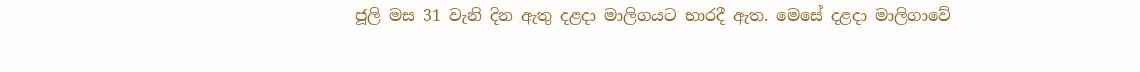ජූලි මස 31 වැනි දින ඇතු දළදා මාලිගයට භාරදී ඇත. මෙසේ දළදා මාලිගාවේ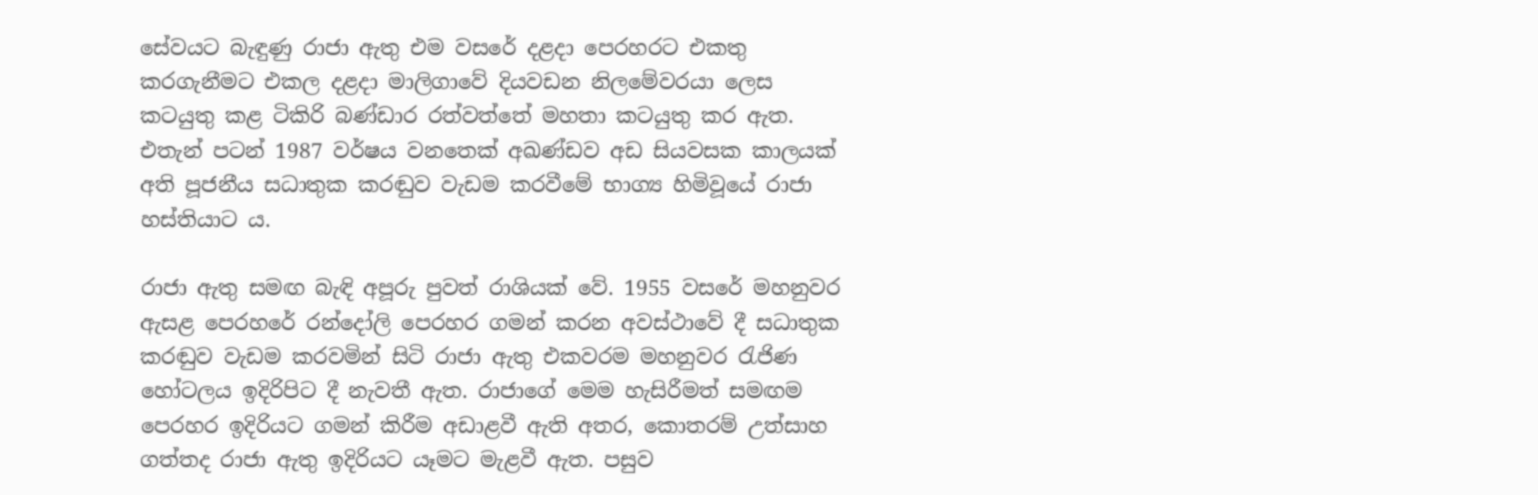සේවයට බැඳුණු රාජා ඇතු එම වසරේ දළදා පෙරහරට එකතු කරගැනීමට එකල දළදා මාලිගාවේ දියවඩන නිලමේවරයා ලෙස කටයුතු කළ ටිකිරි බණ්ඩාර රත්වත්තේ මහතා කටයුතු කර ඇත. එතැන් පටන් 1987 වර්ෂය වනතෙක් අඛණ්ඩව අඩ සියවසක කාලයක් අති පූජනීය සධාතුක කරඬුව වැඩම කරවීමේ භාග්‍ය හිමිවූයේ රාජා හස්තියාට ය.

රාජා ඇතු සමඟ බැඳි අපූරු පුවත් රාශියක් වේ. 1955 වසරේ මහනුවර ඇසළ පෙරහරේ රන්දෝලි පෙරහර ගමන් කරන අවස්ථාවේ දී සධාතුක කරඬුව වැඩම කරවමින් සිටි රාජා ඇතු එකවරම මහනුවර රැජිණ හෝටලය ඉදිරිපිට දී නැවතී ඇත. රාජාගේ මෙම හැසිරීමත් සමඟම පෙරහර ඉදිරියට ගමන් කිරීම අඩාළවී ඇති අතර, කොතරම් උත්සාහ ගත්තද රාජා ඇතු ඉදිරියට යෑමට මැළවී ඇත. පසුව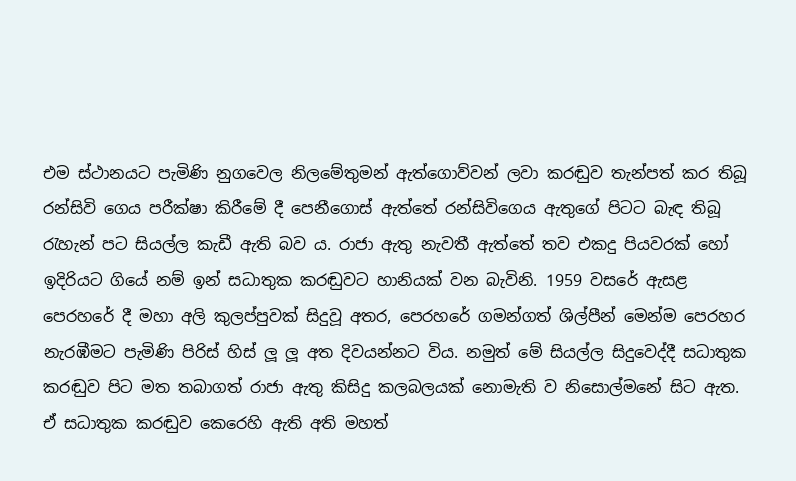එම ස්ථානයට පැමිණි නුගවෙල නිලමේතුමන් ඇත්ගොව්වන් ලවා කරඬුව තැන්පත් කර තිබූ රන්සිවි ගෙය පරීක්ෂා කිරීමේ දී පෙනීගොස් ඇත්තේ රන්සිවිගෙය ඇතුගේ පිටට බැඳ තිබූ රැහැන් පට සියල්ල කැඩී ඇති බව ය. රාජා ඇතු නැවතී ඇත්තේ තව එකදු පියවරක් හෝ ඉදිරියට ගියේ නම් ඉන් සධාතුක කරඬුවට හානියක් වන බැවිනි. 1959 වසරේ ඇසළ පෙරහරේ දී මහා අලි කුලප්පුවක් සිදුවූ අතර, පෙරහරේ ගමන්ගත් ශිල්පීන් මෙන්ම පෙරහර නැරඹීමට පැමිණි පිරිස් හිස් ලූ ලූ අත දිවයන්නට විය. නමුත් මේ සියල්ල සිදුවෙද්දී සධාතුක කරඬුව පිට මත තබාගත් රාජා ඇතු කිසිදු කලබලයක් නොමැති ව නිසොල්මනේ සිට ඇත. ඒ සධාතුක කරඬුව කෙරෙහි ඇති අති මහත්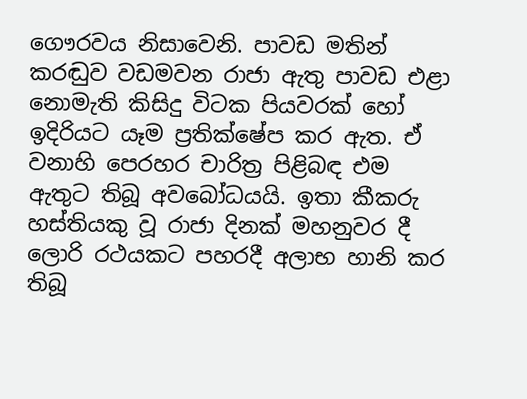ගෞරවය නිසාවෙනි. පාවඩ මතින් කරඬුව වඩමවන රාජා ඇතු පාවඩ එළා නොමැති කිසිදු විටක පියවරක් හෝ ඉදිරියට යෑම ප්‍රතික්ෂේප කර ඇත. ඒ වනාහි පෙරහර චාරිත්‍ර පිළිබඳ එම ඇතුට තිබූ අවබෝධයයි. ඉතා කීකරු හස්තියකු වූ රාජා දිනක් මහනුවර දී ලොරි රථයකට පහරදී අලාභ හානි කර තිබූ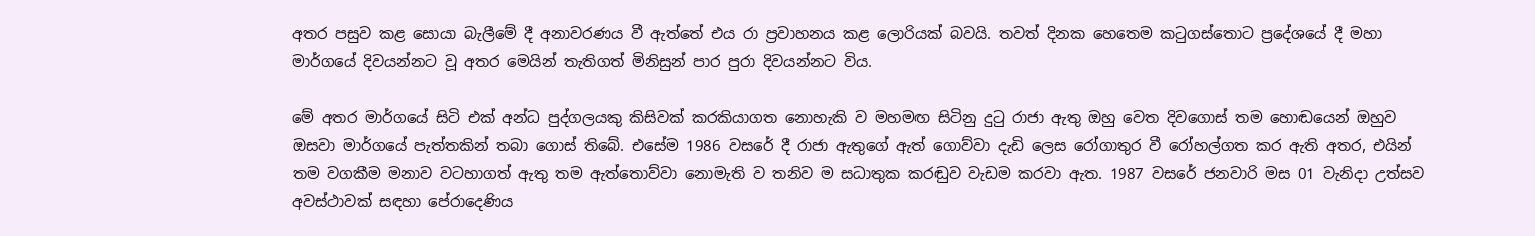අතර පසුව කළ සොයා බැලීමේ දී අනාවරණය වී ඇත්තේ එය රා ප්‍රවාහනය කළ ලොරියක් බවයි. තවත් දිනක හෙතෙම කටුගස්තොට ප්‍රදේශයේ දී මහා මාර්ගයේ දිවයන්නට වූ අතර මෙයින් තැතිගත් මිනිසුන් පාර පුරා දිවයන්නට විය.

මේ අතර මාර්ගයේ සිටි එක් අන්ධ පුද්ගලයකු කිසිවක් කරකියාගත නොහැකි ව මහමඟ සිටිනු දුටු රාජා ඇතු ඔහු වෙත දිවගොස් තම හොඬයෙන් ඔහුව ඔසවා මාර්ගයේ පැත්තකින් තබා ගොස් තිබේ. එසේම 1986 වසරේ දී රාජා ඇතුගේ ඇත් ගොව්වා දැඩි ලෙස රෝගාතුර වී රෝහල්ගත කර ඇති අතර, එයින් තම වගකීම මනාව වටහාගත් ඇතු තම ඇත්තොව්වා නොමැති ව තනිව ම සධාතුක කරඬුව වැඩම කරවා ඇත. 1987 වසරේ ජනවාරි මස 01 වැනිදා උත්සව අවස්ථාවක් සඳහා පේරාදෙණිය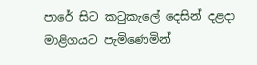පාරේ සිට කටුකැලේ දෙසින් දළදා මාළිගයට පැමිණෙමින්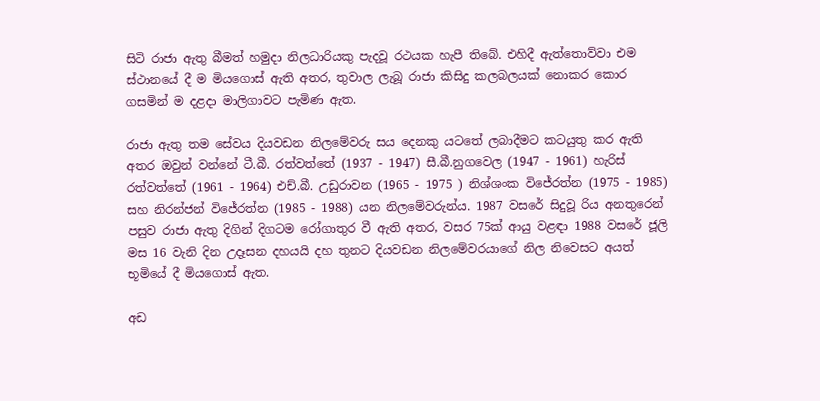සිටි රාජා ඇතු බීමත් හමුදා නිලධාරියකු පැදවූ රථයක හැපී තිබේ. එහිදී ඇත්තොව්වා එම ස්ථානයේ දී ම මියගොස් ඇති අතර, තුවාල ලැබූ රාජා කිසිදු කලබලයක් නොකර කොර ගසමින් ම දළදා මාලිගාවට පැමිණ ඇත.

රාජා ඇතු තම සේවය දියවඩන නිලමේවරු සය දෙනකු යටතේ ලබාදීමට කටයුතු කර ඇති අතර ඔවුන් වන්නේ ටී.බී. රත්වත්තේ (1937 - 1947) සී.බී.නුගවෙල (1947 - 1961) හැරිස් රත්වත්තේ (1961 - 1964) එච්.බී. උඩුරාවන (1965 - 1975 ) නිශ්ශංක විජේරත්න (1975 - 1985) සහ නිරන්ජන් විජේරත්න (1985 - 1988) යන නිලමේවරුන්ය. 1987 වසරේ සිදුවූ රිය අනතුරෙන් පසුව රාජා ඇතු දිගින් දිගටම රෝගාතුර වී ඇති අතර, වසර 75ක් ආයු වළඳා 1988 වසරේ ජූලි මස 16 වැනි දින උදෑසන දහයයි දහ තුනට දියවඩන නිලමේවරයාගේ නිල නිවෙසට අයත් භූමියේ දී මියගොස් ඇත.

අඩ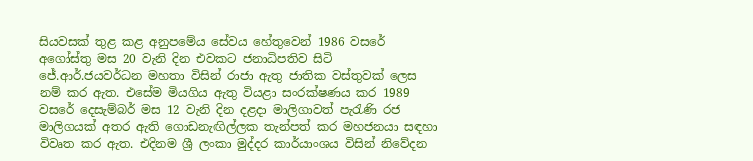සියවසක් තුළ කළ අනුපමේය සේවය හේතුවෙන් 1986 වසරේ අගෝස්තු මස 20 වැනි දින එවකට ජනාධිපතිව සිටි ජේ.ආර්.ජයවර්ධන මහතා විසින් රාජා ඇතු ජාතික වස්තුවක් ලෙස නම් කර ඇත. එසේම මියගිය ඇතු වියළා සංරක්ෂණය කර 1989 වසරේ දෙසැම්බර් මස 12 වැනි දින දළදා මාලිගාවත් පැරැණි රජ මාලිගයක් අතර ඇති ගොඩනැඟිල්ලක තැන්පත් කර මහජනයා සඳහා විවෘත කර ඇත. එදිනම ශ්‍රී ලංකා මුද්දර කාර්යාංශය විසින් නිවේදන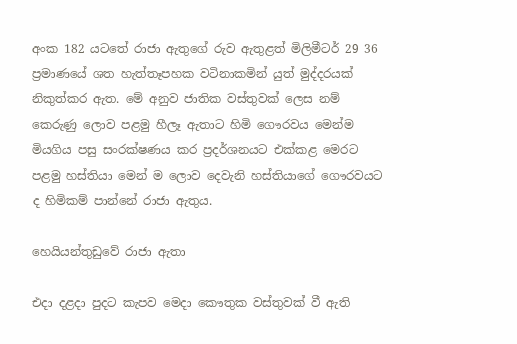අංක 182 යටතේ රාජා ඇතුගේ රුව ඇතුළත් මිලිමීටර් 29 36 ප්‍රමාණයේ ශත හැත්තෑපහක වටිනාකමින් යුත් මුද්දරයක් නිකුත්කර ඇත. මේ අනුව ජාතික වස්තුවක් ලෙස නම් කෙරුණු ලොව පළමු හීලෑ ඇතාට හිමි ගෞරවය මෙන්ම මියගිය පසු සංරක්ෂණය කර ප්‍රදර්ශනයට එක්කළ මෙරට පළමු හස්තියා මෙන් ම ලොව දෙවැනි හස්තියාගේ ගෞරවයට ද හිමිකම් පාන්නේ රාජා ඇතුය.

හෙයියන්තුඩුවේ රාජා ඇතා

එදා දළදා පුදට කැපව මෙදා කෞතුක වස්තුවක් වී ඇති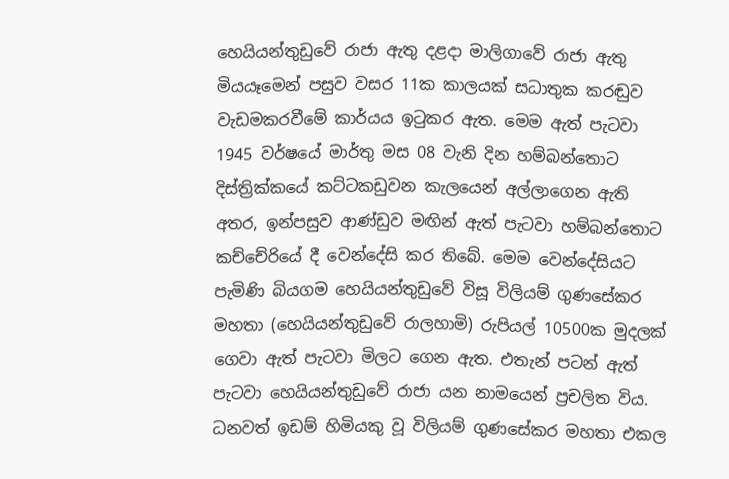හෙයියන්තුඩුවේ රාජා ඇතු දළදා මාලිගාවේ රාජා ඇතු මියයෑමෙන් පසුව වසර 11ක කාලයක් සධාතුක කරඬුව වැඩමකරවීමේ කාර්යය ඉටුකර ඇත. මෙම ඇත් පැටවා 1945 වර්ෂයේ මාර්තු මස 08 වැනි දින හම්බන්තොට දිස්ත්‍රික්කයේ කට්ටකඩුවන කැලයෙන් අල්ලාගෙන ඇති අතර, ඉන්පසුව ආණ්ඩුව මඟින් ඇත් පැටවා හම්බන්තොට කච්චේරියේ දී වෙන්දේසි කර තිබේ. මෙම වෙන්දේසියට පැමිණි බියගම හෙයියන්තුඩුවේ විසූ විලියම් ගුණසේකර මහතා (හෙයියන්තුඩුවේ රාලහාමි) රුපියල් 10500ක මුදලක් ගෙවා ඇත් පැටවා මිලට ගෙන ඇත. එතැන් පටන් ඇත් පැටවා හෙයියන්තුඩුවේ රාජා යන නාමයෙන් ප්‍රචලිත විය. ධනවත් ඉඩම් හිමියකු වූ විලියම් ගුණසේකර මහතා එකල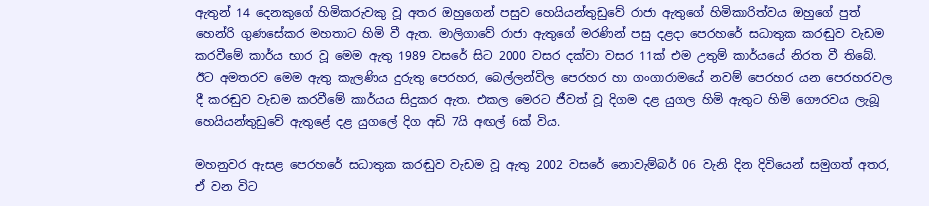ඇතුන් 14 දෙනකුගේ හිමිකරුවකු වූ අතර ඔහුගෙන් පසුව හෙයියන්තුඩුවේ රාජා ඇතුගේ හිමිකාරිත්වය ඔහුගේ පුත් හෙන්රි ගුණසේකර මහතාට හිමි වී ඇත. මාලිගාවේ රාජා ඇතුගේ මරණින් පසු දළදා පෙරහරේ සධාතුක කරඬුව වැඩම කරවීමේ කාර්ය භාර වූ මෙම ඇතු 1989 වසරේ සිට 2000 වසර දක්වා වසර 11ක් එම උතුම් කාර්යයේ නිරත වී තිබේ. ඊට අමතරව මෙම ඇතු කැලණිය දුරුතු පෙරහර, බෙල්ලන්විල පෙරහර හා ගංගාරාමයේ නවම් පෙරහර යන පෙරහරවල දී කරඬුව වැඩම කරවීමේ කාර්යය සිදුකර ඇත. එකල මෙරට ජීවත් වූ දිගම දළ යුගල හිමි ඇතුට හිමි ගෞරවය ලැබූ හෙයියන්තුඩුවේ ඇතුළේ දළ යුගලේ දිග අඩි 7යි අඟල් 6ක් විය.

මහනුවර ඇසළ පෙරහරේ සධාතුක කරඬුව වැඩම වූ ඇතු 2002 වසරේ නොවැම්බර් 06 වැනි දින දිවියෙන් සමුගත් අතර, ඒ වන විට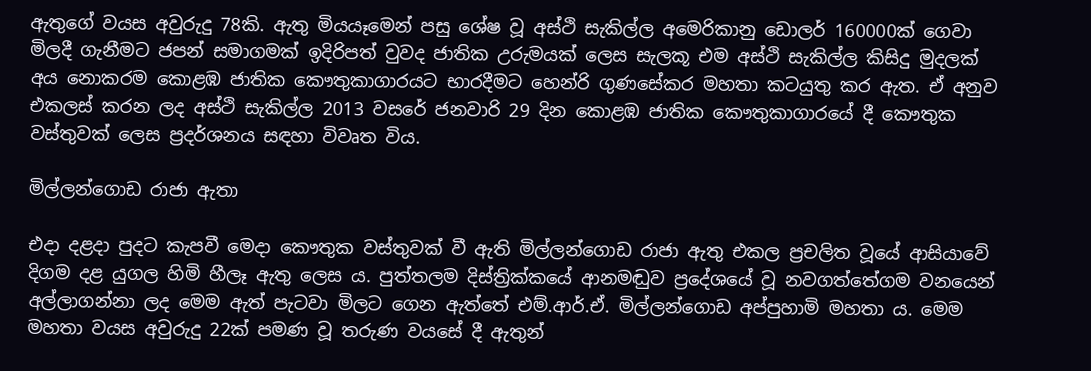ඇතුගේ වයස අවුරුදු 78කි. ඇතු මියයෑමෙන් පසු ශේෂ වූ අස්ථි සැකිල්ල අමෙරිකානු ඩොලර් 160000ක් ගෙවා මිලදී ගැනීමට ජපන් සමාගමක් ඉදිරිපත් වුවද ජාතික උරුමයක් ලෙස සැලකූ එම අස්ථි සැකිල්ල කිසිදු මුදලක් අය නොකරම කොළඹ ජාතික කෞතුකාගාරයට භාරදීමට හෙන්රි ගුණසේකර මහතා කටයුතු කර ඇත. ඒ අනුව එකලස් කරන ලද අස්ථි සැකිල්ල 2013 වසරේ ජනවාරි 29 දින කොළඹ ජාතික කෞතුකාගාරයේ දී කෞතුක වස්තුවක් ලෙස ප්‍රදර්ශනය සඳහා විවෘත විය.

මිල්ලන්ගොඩ රාජා ඇතා

එදා දළදා පුදට කැපවී මෙදා කෞතුක වස්තුවක් වී ඇති මිල්ලන්ගොඩ රාජා ඇතු එකල ප්‍රචලිත වූයේ ආසියාවේ දිගම දළ යුගල හිමි හීලෑ ඇතු ලෙස ය. පුත්තලම දිස්ත්‍රික්කයේ ආනමඬුව ප්‍රදේශයේ වූ නවගත්තේගම වනයෙන් අල්ලාගන්නා ලද මෙම ඇත් පැටවා මිලට ගෙන ඇත්තේ එම්.ආර්.ඒ. මිල්ලන්ගොඩ අප්පුහාමි මහතා ය. මෙම මහතා වයස අවුරුදු 22ක් පමණ වූ තරුණ වයසේ දී ඇතුන්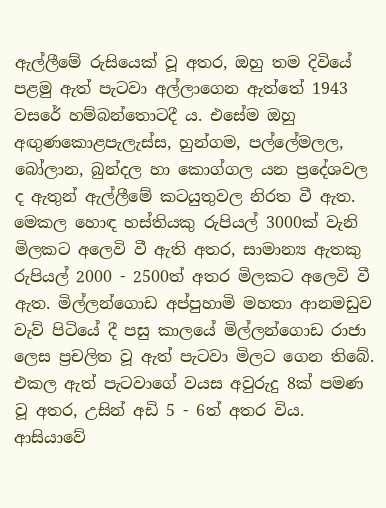ඇල්ලීමේ රුසියෙක් වූ අතර, ඔහු තම දිවියේ පළමු ඇත් පැටවා අල්ලාගෙන ඇත්තේ 1943 වසරේ හම්බන්තොටදී ය. එසේම ඔහු අඟුණකොළපැලැස්ස, හුන්ගම, පල්ලේමලල, බෝලාන, බුන්දල හා කොග්ගල යන ප්‍රදේශවල ද ඇතුන් ඇල්ලීමේ කටයුතුවල නිරත වී ඇත. මෙකල හොඳ හස්තියකු රුපියල් 3000ක් වැනි මිලකට අලෙවි වී ඇති අතර, සාමාන්‍ය ඇතකු රුපියල් 2000 - 2500ත් අතර මිලකට අලෙවි වී ඇත. මිල්ලන්ගොඩ අප්පුහාමි මහතා ආනමඩුව වැව් පිටියේ දී පසු කාලයේ මිල්ලන්ගොඩ රාජා ලෙස ප්‍රචලිත වූ ඇත් පැටවා මිලට ගෙන තිබේ. එකල ඇත් පැටවාගේ වයස අවුරුදු 8ක් පමණ වූ අතර, උසින් අඩි 5 - 6ත් අතර විය. ආසියාවේ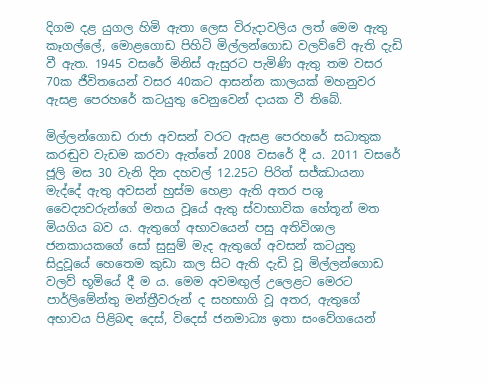දිගම දළ යුගල හිමි ඇතා ලෙස විරුදාවලිය ලත් මෙම ඇතු කෑගල්ලේ, මොළගොඩ පිහිටි මිල්ලන්ගොඩ වලව්වේ ඇති දැඩි වී ඇත. 1945 වසරේ මිනිස් ඇසුරට පැමිණි ඇතු තම වසර 70ක ජීවිතයෙන් වසර 40කට ආසන්න කාලයක් මහනුවර ඇසළ පෙරහරේ කටයුතු වෙනුවෙන් දායක වී තිබේ.

මිල්ලන්ගොඩ රාජා අවසන් වරට ඇසළ පෙරහරේ සධාතුක කරඬුව වැඩම කරවා ඇත්තේ 2008 වසරේ දී ය. 2011 වසරේ ජූලි මස 30 වැනි දින දහවල් 12.25ට පිරිත් සජ්ඣායනා මැද්දේ ඇතු අවසන් හුස්ම හෙළා ඇති අතර පශු වෛද්‍යවරුන්ගේ මතය වූයේ ඇතු ස්වාභාවික හේතූන් මත මියගිය බව ය. ඇතුගේ අභාවයෙන් පසු අතිවිශාල ජනකායකගේ සෝ සුසුම් මැද ඇතුගේ අවසන් කටයුතු සිදුවූයේ හෙතෙම කුඩා කල සිට ඇති දැඩි වූ මිල්ලන්ගොඩ වලව් භූමියේ දී ම ය. මෙම අවමඟුල් උලෙළට මෙරට පාර්ලිමේන්තු මන්ත්‍රීවරුන් ද සහභාගි වූ අතර, ඇතුගේ අභාවය පිළිබඳ දෙස්, විදෙස් ජනමාධ්‍ය ඉතා සංවේගයෙන්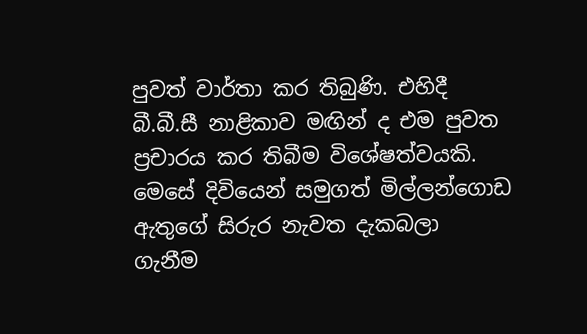පුවත් වාර්තා කර තිබුණි. එහිදී බී.බී.සී නාළිකාව මඟින් ද එම පුවත ප්‍රචාරය කර තිබීම විශේෂත්වයකි. මෙසේ දිවියෙන් සමුගත් මිල්ලන්ගොඩ ඇතුගේ සිරුර නැවත දැකබලා ගැනීම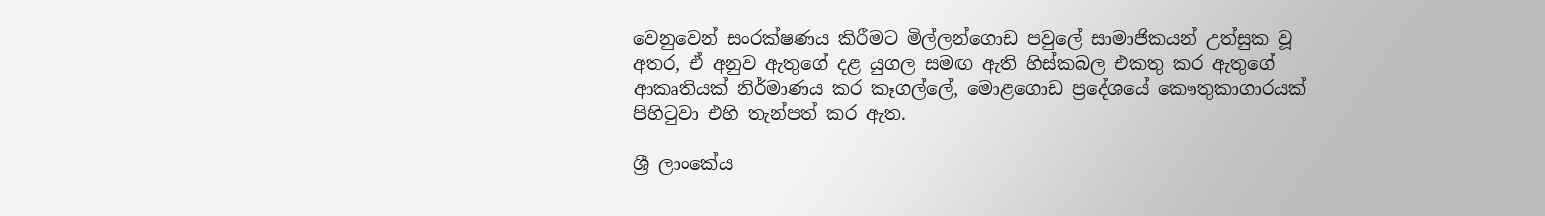වෙනුවෙන් සංරක්ෂණය කිරීමට මිල්ලන්ගොඩ පවුලේ සාමාජිකයන් උත්සුක වූ අතර, ඒ අනුව ඇතුගේ දළ යුගල සමඟ ඇති හිස්කබල එකතු කර ඇතුගේ ආකෘතියක් නිර්මාණය කර කෑගල්ලේ, මොළගොඩ ප්‍රදේශයේ කෞතුකාගාරයක් පිහිටුවා එහි තැන්පත් කර ඇත.

ශ්‍රී ලාංකේය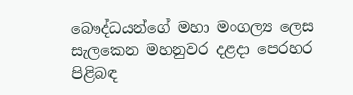බෞද්ධයන්ගේ මහා මංගල්‍ය ලෙස සැලකෙන මහනුවර දළදා පෙරහර පිළිබඳ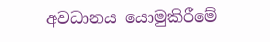අවධානය යොමුකිරීමේ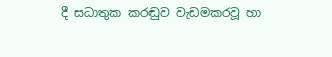දී සධාතුක කරඬුව වැඩමකරවූ හා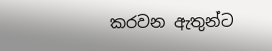කරවන ඇතුන්ට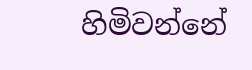හිමිවන්නේ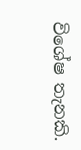විශේෂ තැනකි.